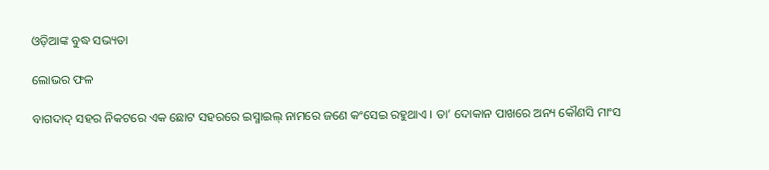ଓଡ଼ିଆଙ୍କ ବୁଦ୍ଧ ସଭ୍ୟତା

ଲୋଭର ଫଳ

ବାଗଦାଦ୍ ସହର ନିକଟରେ ଏକ ଛୋଟ ସହରରେ ଇସ୍ମାଇଲ୍ ନାମରେ ଜଣେ କଂସେଇ ରହୁଥାଏ । ତା’ ଦୋକାନ ପାଖରେ ଅନ୍ୟ କୌଣସି ମାଂସ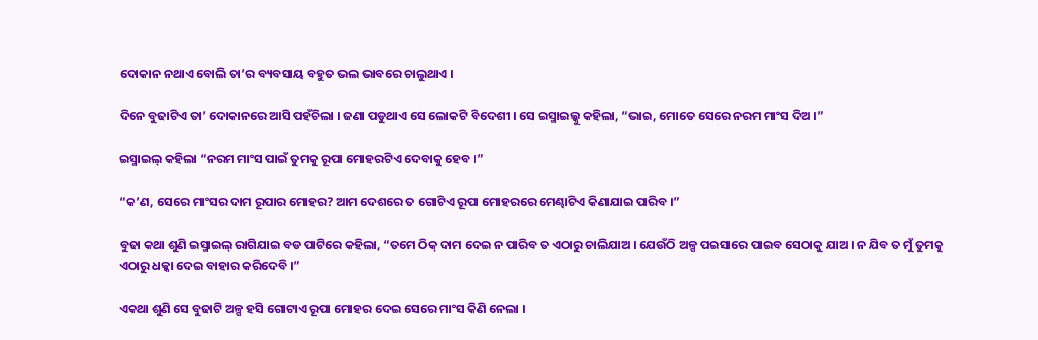ଦୋକାନ ନଥାଏ ବୋଲି ତା’ର ବ୍ୟବସାୟ ବହୁତ ଭଲ ଭାବରେ ଚାଲୁଥାଏ ।

ଦିନେ ବୁଢାଟିଏ ତା’ ଦୋକାନରେ ଆସି ପହଁଚିଲା । ଜଣା ପଡୁଥାଏ ସେ ଲୋକଟି ବିଦେଶୀ । ସେ ଇସ୍ମାଇଲ୍କୁ କହିଲା, “ଭାଇ, ମୋତେ ସେରେ ନରମ ମାଂସ ଦିଅ ।”

ଇସ୍ମାଇଲ୍ କହିଲା “ନରମ ମାଂସ ପାଇଁ ତୁମକୁ ରୂପା ମୋହରଟିଏ ଦେବାକୁ ହେବ ।”

“କ’ଣ, ସେରେ ମାଂସର ଦାମ ରୂପାର ମୋହର? ଆମ ଦେଶରେ ତ ଗୋଟିଏ ରୂପା ମୋହରରେ ମେଣ୍ଢାଟିଏ କିଣାଯାଇ ପାରିବ ।”

ବୁଢା କଥା ଶୁଣି ଇସ୍ମାଇଲ୍ ରାଗିଯାଇ ବଡ ପାଟିରେ କହିଲା, “ତମେ ଠିକ୍ ଦାମ ଦେଇ ନ ପାରିବ ତ ଏଠାରୁ ଚାଲିଯାଅ । ଯେଉଁଠି ଅଳ୍ପ ପଇସାରେ ପାଇବ ସେଠାକୁ ଯାଅ । ନ ଯିବ ତ ମୁଁ ତୁମକୁ ଏଠାରୁ ଧକ୍କା ଦେଇ ବାହାର କରିଦେବି ।”

ଏକଥା ଶୁଣି ସେ ବୁଢାଟି ଅଳ୍ପ ହସି ଗୋଟାଏ ରୂପା ମୋହର ଦେଇ ସେରେ ମାଂସ କିଣି ନେଲା ।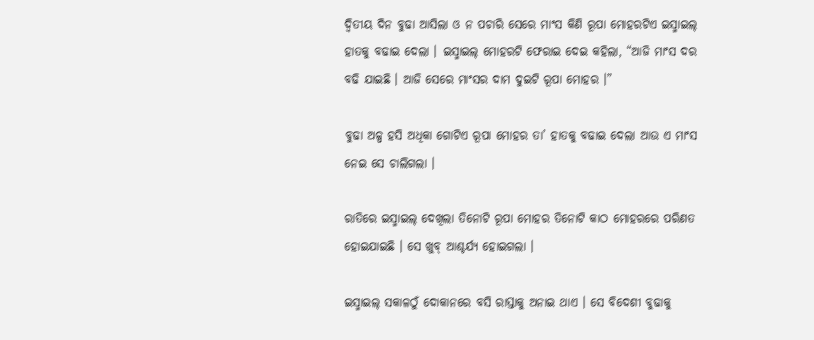ଦ୍ୱିତୀୟ ଦିନ ବୁଢା ଆସିଲା ଓ ନ ପଚାରି ସେରେ ମାଂସ କିଣି ରୂପା ମୋହରଟିଏ ଇସ୍ମାଇଲ୍ ହାତକୁ ବଢାଇ ଦେଲା । ଇସ୍ମାଇଲ୍ ମୋହରଟି ଫେରାଇ ଦେଇ କହିଲା, “ଆଜି ମାଂସ ଦର ବଢି ଯାଇଛି । ଆଜି ସେରେ ମାଂସର ଦାମ ଦୁଇଟି ରୂପା ମୋହର ।”

ବୁଢା ଅଳ୍ପ ହସି ଅଧିକା ଗୋଟିଏ ରୂପା ମୋହର ତା’ ହାତକୁ ବଢାଇ ଦେଲା ଆଉ ଏ ମାଂସ ନେଇ ସେ ଚାଲିଗଲା ।

ରାତିରେ ଇସ୍ମାଇଲ୍ ଦେଖିଲା ତିନୋଟି ରୂପା ମୋହର ତିନୋଟି କାଠ ମୋହରରେ ପରିଣତ ହୋଇଯାଇଛି । ସେ ଖୁବ୍ ଆଶ୍ଚର୍ଯ୍ୟ ହୋଇଗଲା ।

ଇସ୍ମାଇଲ୍ ସକାଳଠୁଁ ଦୋକାନରେ ବସି ରାସ୍ତାକୁ ଅନାଇ ଥାଏ । ସେ ବିଦେଶୀ ବୁଢାକୁ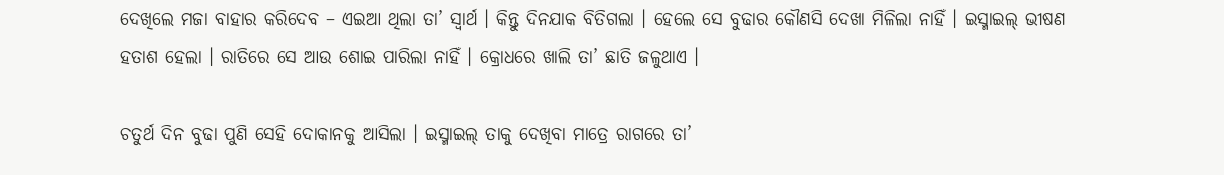ଦେଖିଲେ ମଜା ବାହାର କରିଦେବ – ଏଇଆ ଥିଲା ତା’ ସ୍ୱାର୍ଥ । କିନ୍ତୁ ଦିନଯାକ ବିତିଗଲା । ହେଲେ ସେ ବୁଢାର କୌଣସି ଦେଖା ମିଳିଲା ନାହିଁ । ଇସ୍ମାଇଲ୍ ଭୀଷଣ ହତାଶ ହେଲା । ରାତିରେ ସେ ଆଉ ଶୋଇ ପାରିଲା ନାହିଁ । କ୍ରୋଧରେ ଖାଲି ତା’ ଛାତି ଜଳୁଥାଏ ।

ଚତୁର୍ଥ ଦିନ ବୁଢା ପୁଣି ସେହି ଦୋକାନକୁ ଆସିଲା । ଇସ୍ମାଇଲ୍ ତାକୁ ଦେଖିବା ମାତ୍ରେ ରାଗରେ ତା’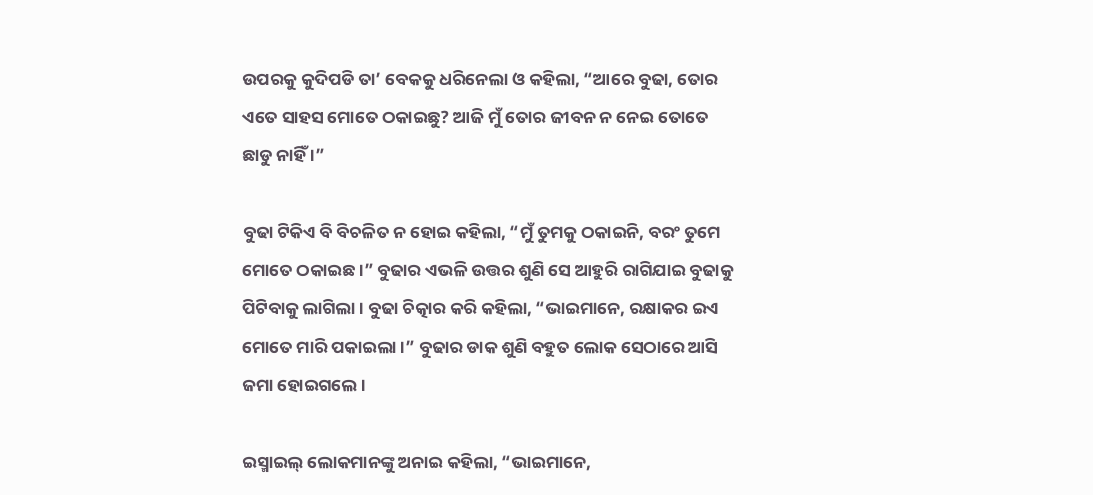ଉପରକୁ କୁଦିପଡି ତା’ ବେକକୁ ଧରିନେଲା ଓ କହିଲା, “ଆରେ ବୁଢା, ତୋର ଏତେ ସାହସ ମୋତେ ଠକାଇଛୁ? ଆଜି ମୁଁ ତୋର ଜୀବନ ନ ନେଇ ତୋତେ ଛାଡୁ ନାହିଁ ।”

ବୁଢା ଟିକିଏ ବି ବିଚଳିତ ନ ହୋଇ କହିଲା, “ମୁଁ ତୁମକୁ ଠକାଇନି, ବରଂ ତୁମେ ମୋତେ ଠକାଇଛ ।” ବୁଢାର ଏଭଳି ଉତ୍ତର ଶୁଣି ସେ ଆହୁରି ରାଗିଯାଇ ବୁଢାକୁ ପିଟିବାକୁ ଲାଗିଲା । ବୁଢା ଚିତ୍କାର କରି କହିଲା, “ଭାଇମାନେ, ରକ୍ଷାକର ଇଏ ମୋତେ ମାରି ପକାଇଲା ।” ବୁଢାର ଡାକ ଶୁଣି ବହୁତ ଲୋକ ସେଠାରେ ଆସି ଜମା ହୋଇଗଲେ ।

ଇସ୍ମାଇଲ୍ ଲୋକମାନଙ୍କୁ ଅନାଇ କହିଲା, “ଭାଇମାନେ,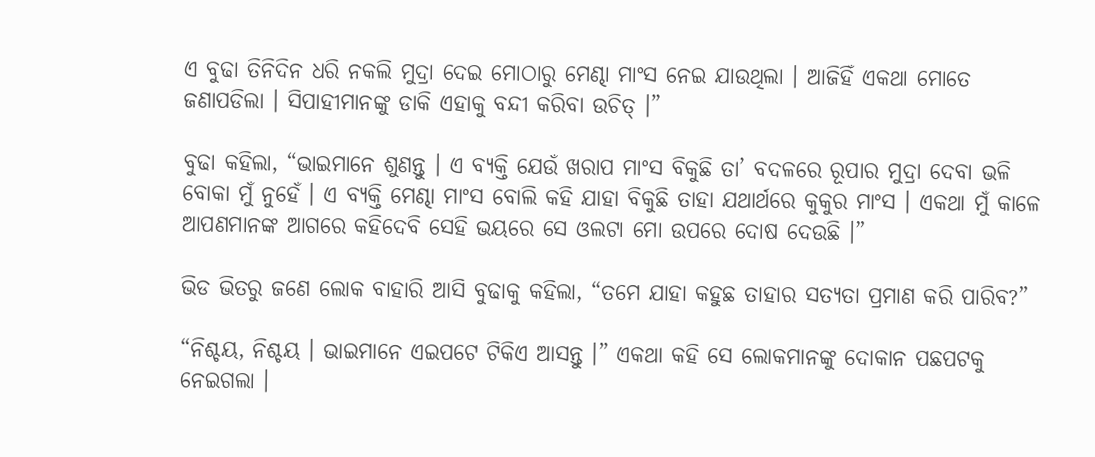ଏ ବୁଢା ତିନିଦିନ ଧରି ନକଲି ମୁଦ୍ରା ଦେଇ ମୋଠାରୁ ମେଣ୍ଢା ମାଂସ ନେଇ ଯାଉଥିଲା । ଆଜିହିଁ ଏକଥା ମୋତେ ଜଣାପଡିଲା । ସିପାହୀମାନଙ୍କୁ ଡାକି ଏହାକୁ ବନ୍ଦୀ କରିବା ଉଚିତ୍ ।”

ବୁଢା କହିଲା, “ଭାଇମାନେ ଶୁଣନ୍ତୁ । ଏ ବ୍ୟକ୍ତି ଯେଉଁ ଖରାପ ମାଂସ ବିକୁଛି ତା’ ବଦଳରେ ରୂପାର ମୁଦ୍ରା ଦେବା ଭଳି ବୋକା ମୁଁ ନୁହେଁ । ଏ ବ୍ୟକ୍ତି ମେଣ୍ଢା ମାଂସ ବୋଲି କହି ଯାହା ବିକୁଛି ତାହା ଯଥାର୍ଥରେ କୁକୁର ମାଂସ । ଏକଥା ମୁଁ କାଳେ ଆପଣମାନଙ୍କ ଆଗରେ କହିଦେବି ସେହି ଭୟରେ ସେ ଓଲଟା ମୋ ଉପରେ ଦୋଷ ଦେଉଛି ।”

ଭିଡ ଭିତରୁ ଜଣେ ଲୋକ ବାହାରି ଆସି ବୁଢାକୁ କହିଲା, “ତମେ ଯାହା କହୁଛ ତାହାର ସତ୍ୟତା ପ୍ରମାଣ କରି ପାରିବ?”

“ନିଶ୍ଚୟ, ନିଶ୍ଚୟ । ଭାଇମାନେ ଏଇପଟେ ଟିକିଏ ଆସନ୍ତୁ ।” ଏକଥା କହି ସେ ଲୋକମାନଙ୍କୁ ଦୋକାନ ପଛପଟକୁ ନେଇଗଲା ।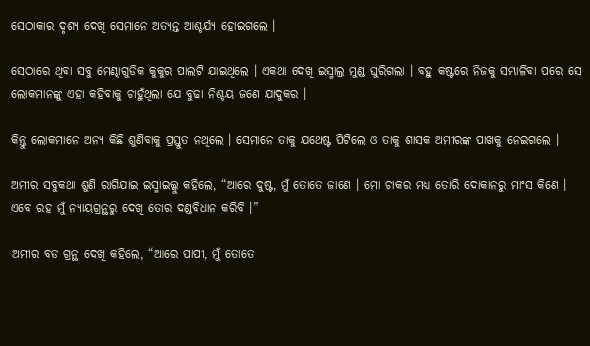ସେଠାକାର ଦୃଶ୍ୟ ଦେଖି ସେମାନେ ଅତ୍ୟନ୍ତ ଆଶ୍ଚର୍ଯ୍ୟ ହୋଇଗଲେ ।

ସେଠାରେ ଥିବା ସବୁ ମେଣ୍ଢାଗୁଡିକ କୁକୁର ପାଲଟି ଯାଇଥିଲେ । ଏକଥା ଦେଖି ଇସ୍ମାଲ୍ର ମୁଣ୍ଡ ଘୁରିଗଲା । ବହୁ କଷ୍ଟରେ ନିଜକୁ ସମ୍ଭାଳିବା ପରେ ସେ ଲୋକମାନଙ୍କୁ ଏହା କହିବାକୁ ଚାହୁଁଥିଲା ଯେ ବୁଢା ନିଶ୍ଚୟ ଜଣେ ଯାଦୁକର ।

କିନ୍ତୁ ଲୋକମାନେ ଅନ୍ୟ କିଛି ଶୁଣିବାକୁ ପ୍ରସ୍ତୁତ ନଥିଲେ । ସେମାନେ ତାକୁ ଯଥେଷ୍ଟ ପିଟିଲେ ଓ ତାକୁ ଶାସକ ଅମୀରଙ୍କ ପାଖକୁ ନେଇଗଲେ ।

ଅମୀର ସବୁକଥା ଶୁଣି ରାଗିଯାଇ ଇସ୍ମାଇଲ୍କୁ କହିଲେ, “ଆରେ ଦୁଷ୍ଟ, ମୁଁ ତୋତେ ଜାଣେ । ମୋ ଚାକର ମଧ୍ୟ ତୋରି ଦୋକାନରୁ ମାଂସ କିଣେ । ଏବେ ରହ ମୁଁ ନ୍ୟାୟଗ୍ରନ୍ଥରୁ ଦେଖି ତୋର ଦଣ୍ଡବିଧାନ କରିବି ।”

ଅମୀର ବଡ ଗ୍ରନ୍ଥ ଦେଖି କହିଲେ, “ଆରେ ପାପୀ, ମୁଁ ତୋତେ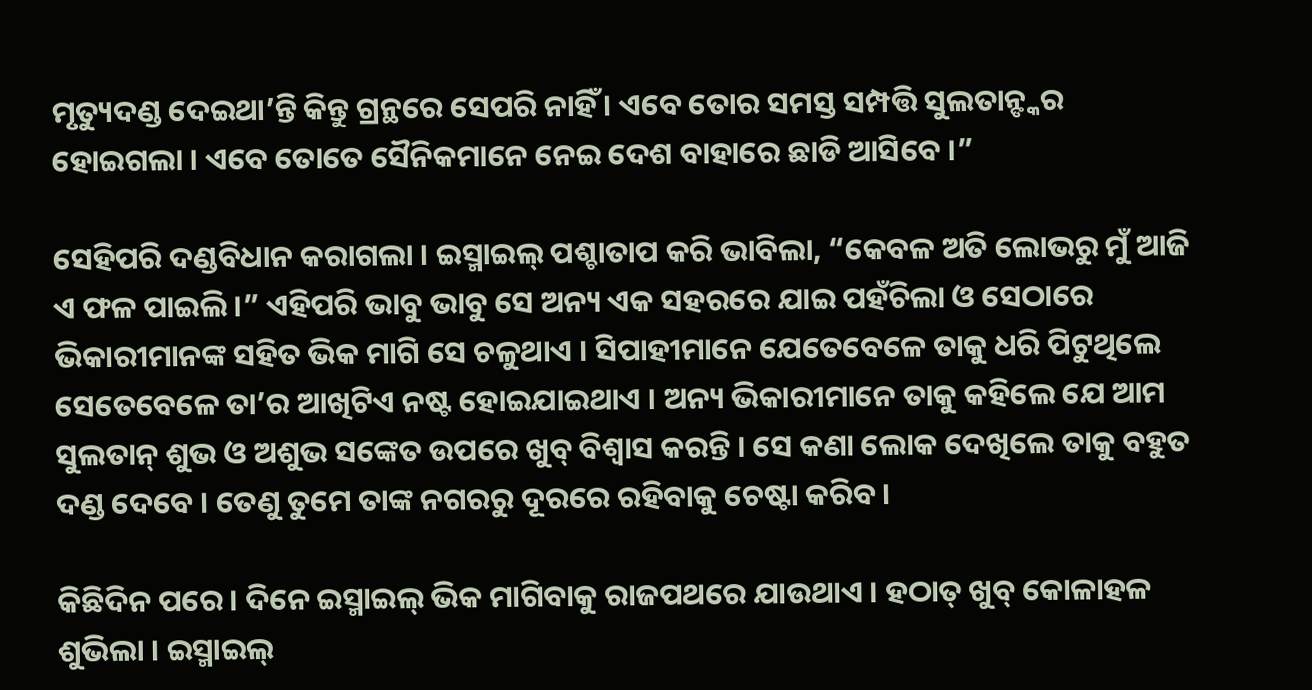ମୃତ୍ୟୁଦଣ୍ଡ ଦେଇଥା’ନ୍ତି କିନ୍ତୁ ଗ୍ରନ୍ଥରେ ସେପରି ନାହିଁ । ଏବେ ତୋର ସମସ୍ତ ସମ୍ପତ୍ତି ସୁଲତାନ୍ଙ୍କର ହୋଇଗଲା । ଏବେ ତୋତେ ସୈନିକମାନେ ନେଇ ଦେଶ ବାହାରେ ଛାଡି ଆସିବେ ।”

ସେହିପରି ଦଣ୍ଡବିଧାନ କରାଗଲା । ଇସ୍ମାଇଲ୍ ପଶ୍ଚାତାପ କରି ଭାବିଲା, “କେବଳ ଅତି ଲୋଭରୁ ମୁଁ ଆଜି ଏ ଫଳ ପାଇଲି ।” ଏହିପରି ଭାବୁ ଭାବୁ ସେ ଅନ୍ୟ ଏକ ସହରରେ ଯାଇ ପହଁଚିଲା ଓ ସେଠାରେ ଭିକାରୀମାନଙ୍କ ସହିତ ଭିକ ମାଗି ସେ ଚଳୁଥାଏ । ସିପାହୀମାନେ ଯେତେବେଳେ ତାକୁ ଧରି ପିଟୁଥିଲେ ସେତେବେଳେ ତା’ର ଆଖିଟିଏ ନଷ୍ଟ ହୋଇଯାଇଥାଏ । ଅନ୍ୟ ଭିକାରୀମାନେ ତାକୁ କହିଲେ ଯେ ଆମ ସୁଲତାନ୍ ଶୁଭ ଓ ଅଶୁଭ ସଙ୍କେତ ଉପରେ ଖୁବ୍ ବିଶ୍ୱାସ କରନ୍ତି । ସେ କଣା ଲୋକ ଦେଖିଲେ ତାକୁ ବହୁତ ଦଣ୍ଡ ଦେବେ । ତେଣୁ ତୁମେ ତାଙ୍କ ନଗରରୁ ଦୂରରେ ରହିବାକୁ ଚେଷ୍ଟା କରିବ ।

କିଛିଦିନ ପରେ । ଦିନେ ଇସ୍ମାଇଲ୍ ଭିକ ମାଗିବାକୁ ରାଜପଥରେ ଯାଉଥାଏ । ହଠାତ୍ ଖୁବ୍ କୋଳାହଳ ଶୁଭିଲା । ଇସ୍ମାଇଲ୍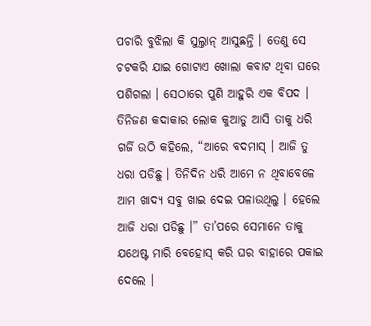ପଚାରି ବୁଝିଲା କି ସୁଲ୍ତାନ୍ ଆସୁଛନ୍ତି । ତେଣୁ ସେ ଚଟକରି ଯାଇ ଗୋଟାଏ ଖୋଲା କବାଟ ଥିବା ଘରେ ପଶିଗଲା । ସେଠାରେ ପୁଣି ଆହୁରି ଏକ ବିପଦ । ତିନିଜଣ କଦାକାର ଲୋକ କୁଆଡୁ ଆସି ତାକୁ ଧରି ଗର୍ଜି ଉଠି କହିଲେ, “ଆରେ ବଦମାସ୍ । ଆଜି ତୁ ଧରା ପଡିଛୁ । ତିନିଦିନ ଧରି ଆମେ ନ ଥିବାବେଳେ ଆମ ଖାଦ୍ୟ ସବୁ ଖାଇ ଦେଇ ପଳାଉଥିଲୁ । ହେଲେ ଆଜି ଧରା ପଡିଛୁ ।” ତା’ପରେ ସେମାନେ ତାକୁ ଯଥେଷ୍ଟ ମାରି ବେହୋସ୍ କରି ଘର ବାହାରେ ପକାଇ ଦେଲେ ।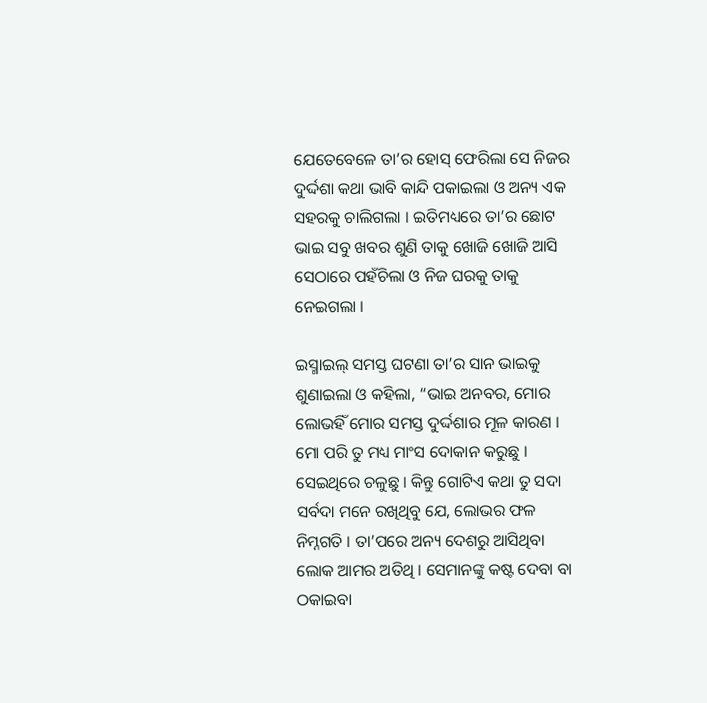ଯେତେବେଳେ ତା’ର ହୋସ୍ ଫେରିଲା ସେ ନିଜର ଦୁର୍ଦ୍ଦଶା କଥା ଭାବି କାନ୍ଦି ପକାଇଲା ଓ ଅନ୍ୟ ଏକ ସହରକୁ ଚାଲିଗଲା । ଇତିମଧ୍ୟରେ ତା’ର ଛୋଟ ଭାଇ ସବୁ ଖବର ଶୁଣି ତାକୁ ଖୋଜି ଖୋଜି ଆସି ସେଠାରେ ପହଁଚିଲା ଓ ନିଜ ଘରକୁ ତାକୁ ନେଇଗଲା ।

ଇସ୍ମାଇଲ୍ ସମସ୍ତ ଘଟଣା ତା’ର ସାନ ଭାଇକୁ ଶୁଣାଇଲା ଓ କହିଲା, “ଭାଇ ଅନବର, ମୋର ଲୋଭହିଁ ମୋର ସମସ୍ତ ଦୁର୍ଦ୍ଦଶାର ମୂଳ କାରଣ । ମୋ ପରି ତୁ ମଧ୍ୟ ମାଂସ ଦୋକାନ କରୁଛୁ । ସେଇଥିରେ ଚଳୁଛୁ । କିନ୍ତୁ ଗୋଟିଏ କଥା ତୁ ସଦା ସର୍ବଦା ମନେ ରଖିଥିବୁ ଯେ, ଲୋଭର ଫଳ ନିମ୍ନଗତି । ତା’ପରେ ଅନ୍ୟ ଦେଶରୁ ଆସିଥିବା ଲୋକ ଆମର ଅତିଥି । ସେମାନଙ୍କୁ କଷ୍ଟ ଦେବା ବା ଠକାଇବା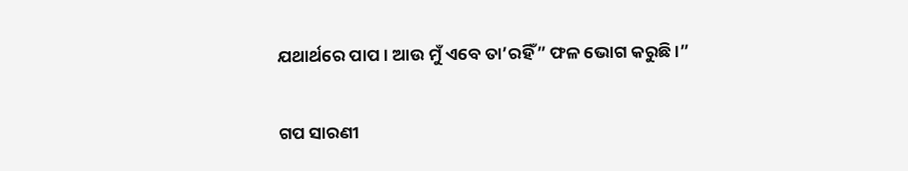ଯଥାର୍ଥରେ ପାପ । ଆଉ ମୁଁ ଏବେ ତା’ରହିଁ” ଫଳ ଭୋଗ କରୁଛି ।”


ଗପ ସାରଣୀ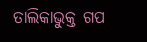ତାଲିକାଭୁକ୍ତ ଗପ